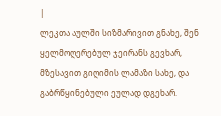|
ლეკთა აულში სიზმარივით გნახე, შენ ყელმოღერებულ ჯეირანს გევხარ, მზესავით გიღიმის ლამაზი სახე, და გაბრწყინებული ეულად დგეხარ.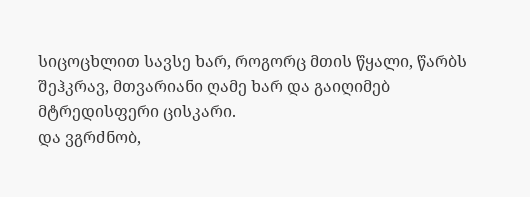სიცოცხლით სავსე ხარ, როგორც მთის წყალი, წარბს შეჰკრავ, მთვარიანი ღამე ხარ და გაიღიმებ მტრედისფერი ცისკარი.
და ვგრძნობ,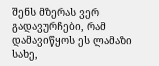შენს მზერას ვერ გადავურჩები, რამ დამავიწყოს ეს ლამაზი სახე,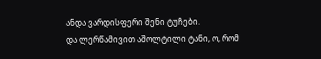ანდა ვარდისფერი შენი ტუჩები.
და ლერწამივით აშოლტილი ტანი, ო, რომ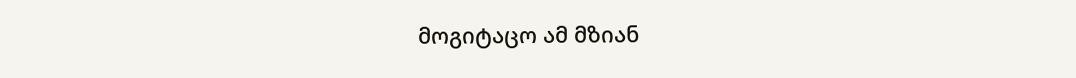მოგიტაცო ამ მზიან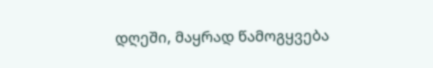დღეში, მაყრად წამოგყვება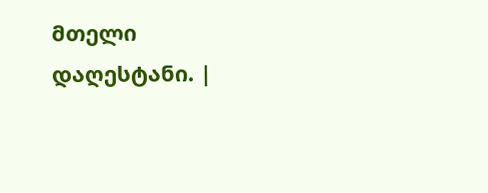მთელი დაღესტანი. |